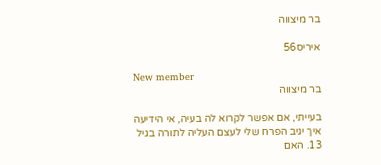בר מיצווה

איריס56

New member
בר מיצווה

בעייתי, אם אפשר לקרוא לה בעיה, אי הידיעה איך יגיב הפרח שלי לעצם העליה לתורה בגיל 13. האם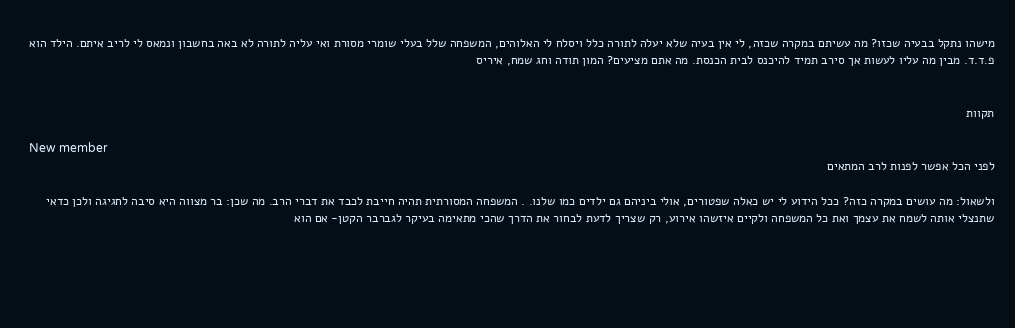מישהו נתקל בבעיה שכזו? מה עשיתם במקרה שכזה, לי אין בעיה שלא יעלה לתורה כלל ויסלח לי האלוהים, המשפחה שלל בעלי שומרי מסורת ואי עליה לתורה לא באה בחשבון ונמאס לי לריב איתם. הילד הוא פ.ד.ד. מבין מה עליו לעשות אך סירב תמיד להיכנס לבית הכנסת. מה אתם מציעים? המון תודה וחג שמח, איריס


תקוות

New member
לפני הכל אפשר לפנות לרב המתאים

ולשאול: מה עושים במקרה כזה? ככל הידוע לי יש כאלה שפטורים, אולי ביניהם גם ילדים כמו שלנו. . המשפחה המסורתית תהיה חייבת לכבד את דברי הרב. מה שכן: בר מצווה היא סיבה לחגיגה ולכן כדאי שתנצלי אותה לשמח את עצמך ואת כל המשפחה ולקיים איזשהו אירוע, רק שצריך לדעת לבחור את הדרך שהכי מתאימה בעיקר לגברבר הקטן- אם הוא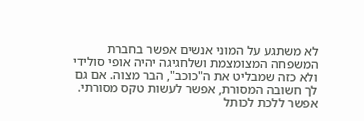לא משתגע על המוני אנשים אפשר בחברת המשפחה המצומצמת ושלחגיגה יהיה אופי סולידי ולא כזה שמבליט את ה"כוכב", הבר מצוה. אם גם לך חשובה המסורת, אפשר לעשות טקס מסורתי. אפשר ללכת לכותל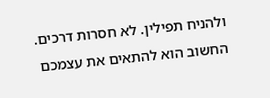ולהניח תפילין. לא חסרות דרכים. החשוב הוא להתאים את עצמכם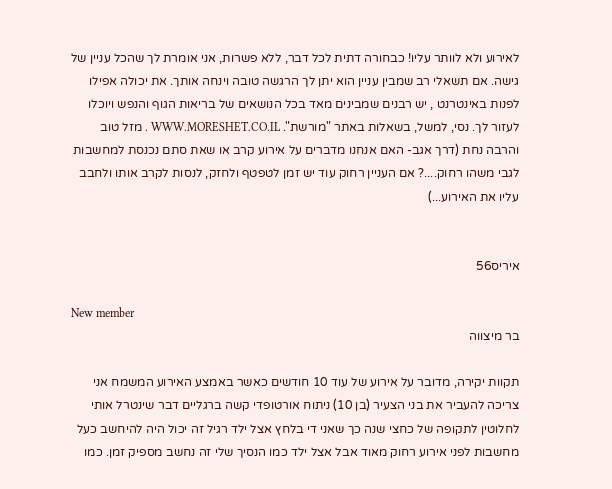לאירוע ולא לוותר עליו! כבחורה דתית לכל דבר, ללא פשרות, אני אומרת לך שהכל עניין של גישה. אם תשאלי רב שמבין עניין הוא יתן לך הרגשה טובה וינחה אותך. את יכולה אפילו לפנות באינטרנט , יש רבנים שמבינים מאד בכל הנושאים של בריאות הגוף והנפש ויוכלו לעזור לך. נסי, למשל, בשאלות באתר "מורשת". WWW.MORESHET.CO.IL . מזל טוב והרבה נחת (דרך אגב- האם אנחנו מדברים על אירוע קרב או שאת סתם נכנסת למחשבות לגבי משהו רחוק....? אם העניין רחוק עוד יש זמן לטפטף ולחזק, לנסות לקרב אותו ולחבב עליו את האירוע...)


איריס56

New member
בר מיצווה

תקוות יקירה, מדובר על אירוע של עוד 10 חודשים כאשר באמצע האירוע המשמח אני צריכה להעביר את בני הצעיר (בן 10) ניתוח אורטופדי קשה ברגליים דבר שינטרל אותי לחלוטין לתקופה של כחצי שנה כך שאני די בלחץ אצל ילד רגיל זה יכול היה להיחשב כעל מחשבות לפני אירוע רחוק מאוד אבל אצל ילד כמו הנסיך שלי זה נחשב מספיק זמן. כמו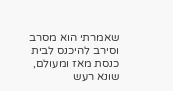שאמרתי הוא מסרב וסירב להיכנס לבית כנסת מאז ומעולם, שונא רעש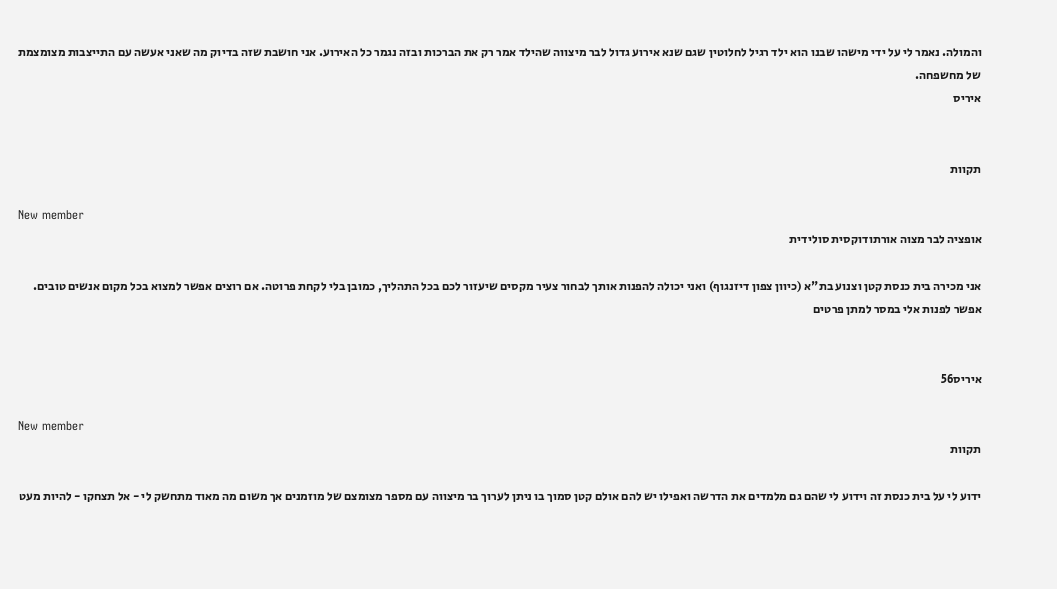והמולה. נאמר לי על ידי מישהו שבנו הוא ילד רגיל לחלוטין שגם שנא אירוע גדול לבר מיצווה שהילד אמר רק את הברכות ובזה נגמר כל האירוע. אני חושבת שזה בדיוק מה שאני אעשה עם התייצבות מצומצמת של מחשפחה.
איריס


תקוות

New member
אופציה לבר מצוה אורתודוקסית סולידית

אני מכירה בית כנסת קטן וצנוע בת"א (כיוון צפון דיזנגוף) ואני יכולה להפנות אותך לבחור צעיר מקסים שיעזור לכם בכל התהליך, כמובן בלי לקחת פרוטה. אם רוצים אפשר למצוא בכל מקום אנשים טובים. אפשר לפנות אלי במסר למתן פרטים


איריס56

New member
תקוות

ידוע לי על בית כנסת זה וידוע לי שהם גם מלמדים את הדרשה ואפילו יש להם אולם קטן סמוך בו ניתן לערוך בר מיצווה עם מספר מצומצם של מוזמנים אך משום מה מאוד מתחשק לי - אל תצחקו - להיות מעט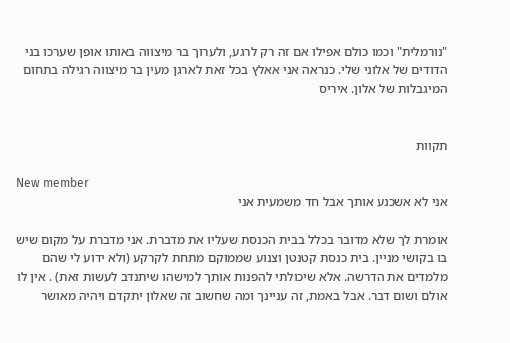"נורמלית" וכמו כולם אפילו אם זה רק לרגע, ולערוך בר מיצווה באותו אופן שערכו בני הדודים של אלוני שלי. כנראה אני אאלץ בכל זאת לארגן מעין בר מיצווה רגילה בתחום המיגבלות של אלון. איריס


תקוות

New member
אני לא אשכנע אותך אבל חד משמעית אני

אומרת לך שלא מדובר בכלל בבית הכנסת שעליו את מדברת. אני מדברת על מקום שיש בו בקושי מניין. בית כנסת קטנטן וצנוע שממוקם מתחת לקרקע (ולא ידוע לי שהם מלמדים את הדרשה. אלא שיכולתי להפנות אותך למישהו שיתנדב לעשות זאת) . אין לו אולם ושום דבר. אבל באמת, זה עניינך ומה שחשוב זה שאלון יתקדם ויהיה מאושר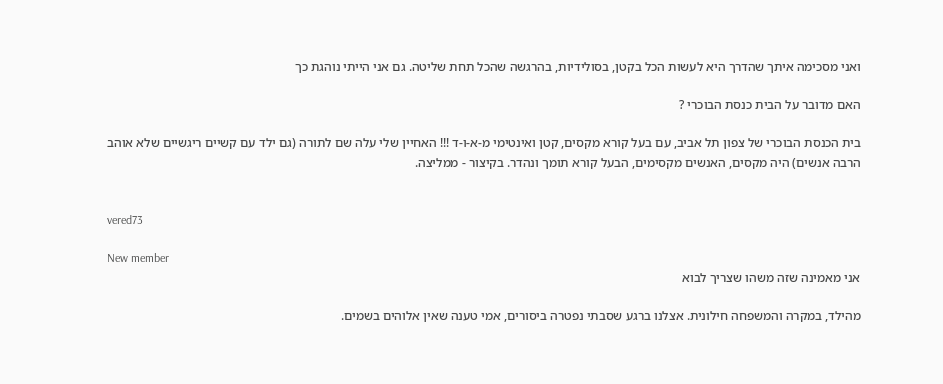ואני מסכימה איתך שהדרך היא לעשות הכל בקטן, בסולידיות, בהרגשה שהכל תחת שליטה. גם אני הייתי נוהגת כך

האם מדובר על הבית כנסת הבוכרי ?

בית הכנסת הבוכרי של צפון תל אביב, עם בעל קורא מקסים, קטן ואינטימי מ-א-ו-ד !!! האחיין שלי עלה שם לתורה (גם ילד עם קשיים ריגשיים שלא אוהב הרבה אנשים) היה מקסים, האנשים מקסימים, הבעל קורא תומך ונהדר. בקיצור - ממליצה.


vered73

New member
אני מאמינה שזה משהו שצריך לבוא

מהילד, במקרה והמשפחה חילונית. אצלנו ברגע שסבתי נפטרה ביסורים, אמי טענה שאין אלוהים בשמים.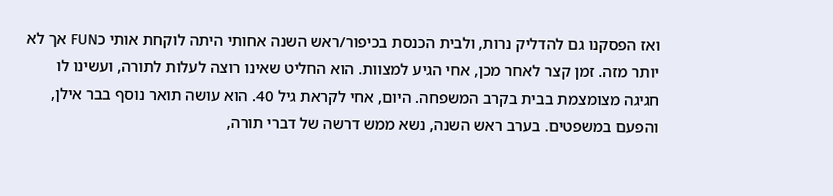ואז הפסקנו גם להדליק נרות, ולבית הכנסת בכיפור/ראש השנה אחותי היתה לוקחת אותי כFUN אך לא יותר מזה. זמן קצר לאחר מכן, אחי הגיע למצוות. הוא החליט שאינו רוצה לעלות לתורה, ועשינו לו חגיגה מצומצמת בבית בקרב המשפחה. היום, אחי לקראת גיל 40. הוא עושה תואר נוסף בבר אילן, והפעם במשפטים. בערב ראש השנה, נשא ממש דרשה של דברי תורה,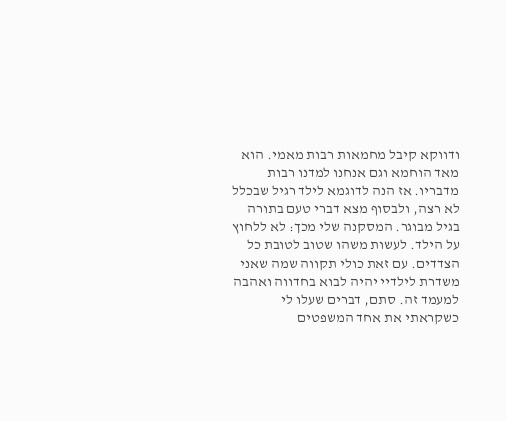ודווקא קיבל מחמאות רבות מאמי. הוא מאד הוחמא וגם אנחנו למדנו רבות מדבריו. אז הנה לדוגמא לילד רגיל שבכלל לא רצה, ולבסוף מצא דברי טעם בתורה בגיל מבוגר. המסקנה שלי מכך: לא ללחוץ על הילד. לעשות משהו שטוב לטובת כל הצדדים. עם זאת כולי תקווה שמה שאני משדרת לילדיי יהיה לבוא בחדווה ואהבה למעמד זה. סתם, דברים שעלו לי כשקראתי את אחד המשפטים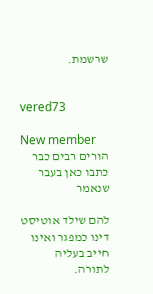שרשמת.


vered73

New member
הורים רבים כבר כתבו כאן בעבר שנאמר

להם שילד אוטיסט דינו כמפגר ואינו חייב בעליה לתורה.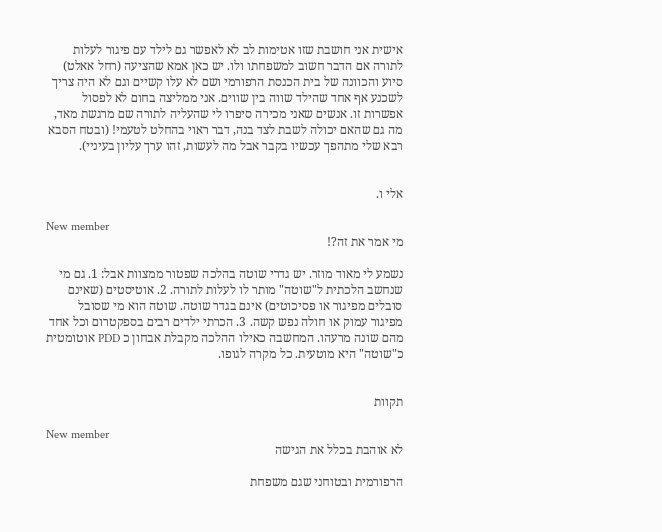אישית אני חושבת שזו אטימות לב לא לאפשר גם לילד עם פיגור לעלות לתורה אם הדבר חשוב למשפחתו ולו. יש כאן אמא שהציעה (רחל אאלט) סיוע והכוונה של בית הכנסת הרפורמי ושם לא עלו קשיים וגם לא היה צריך לשכנע אף אחד שהילד שווה בין שווים. אני ממליצה בחום לא לפסול אפשרות זו. אנשים שאני מכירה סיפרו לי שהעליה לתורה שם מרגשת מאד, מה גם שהאם יכולה לשבת לצד בנה, דבר ראוי בהחלט לטעמי! (ובטח הסבא רבא שלי מתהפך עכשיו בקבר אבל מה לעשות, זהו ערך עליון בעיניי).


אלי ו.

New member
מי אמר את זה?!

נשמע לי מאוד מוזר. יש גדרי שוטה בהלכה שפטור ממצוות אבל: 1. גם מי שנחשב הלכתית ל"שוטה" מותר לו לעלות לתורה. 2. אוטיסטים (שאינם סובלים מפיגור או פסיכוטים) אינם בגדר שוטה. שוטה הוא מי שסובל מפיגור עמוק או חולה נפש קשה. 3. הכרתי ילדים רבים בספקטרום וכל אחד מהם שונה מרעהו. המחשבה כאילו ההלכה מקבלת אבחון כ PDD אוטומטית כ"שוטה" היא מוטעית. כל מקרה לגופו.


תקוות

New member
לא אוהבת בכלל את הגישה

הרפורמית ובטוחני שגם משפחת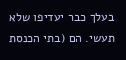בעלך כבר יעדיפו שלא תעשי. הם (בתי הכנסת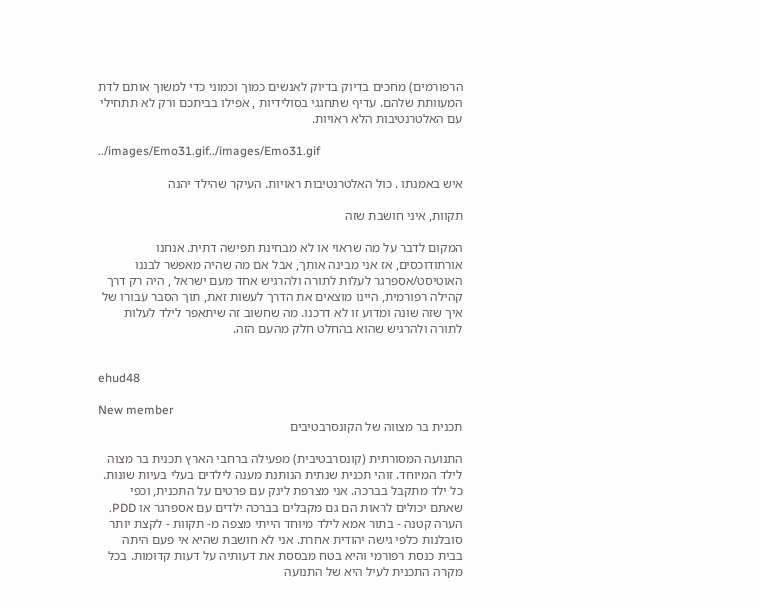הרפורמים) מחכים בדיוק בדיוק לאנשים כמוך וכמוני כדי למשוך אותם לדת המעוותת שלהם. עדיף שתחגגי בסולידיות , אפילו בביתכם ורק לא תתחילי עם האלטרנטיבות הלא ראויות.

../images/Emo31.gif../images/Emo31.gif

איש באמנתו . כול האלטרנטיבות ראויות. העיקר שהילד יהנה

תקוות, איני חושבת שזה

המקום לדבר על מה שראוי או לא מבחינת תפישה דתית. אנחנו אורתודוכסים, אז אני מבינה אותך, אבל אם מה שהיה מאפשר לבננו האוטיסט/אספרגר לעלות לתורה ולהרגיש אחד מעם ישראל , היה רק דרך קהילה רפורמית, היינו מוצאים את הדרך לעשות זאת, תוך הסבר עבורו של איך שזה שונה ומדוע זו לא דרכנו. מה שחשוב זה שיתאפר לילד לעלות לתורה ולהרגיש שהוא בהחלט חלק מהעם הזה.


ehud48

New member
תכנית בר מצווה של הקונסרבטיבים

התנועה המסורתית (קונסרבטיבית) מפעילה ברחבי הארץ תכנית בר מצוה לילד המיוחד. זוהי תכנית שנתית הנותנת מענה לילדים בעלי בעיות שונות. כל ילד מתקבל בברכה. אני מצרפת לינק עם פרטים על התכנית, וכפי שאתם יכולים לראות הם גם מקבלים בברכה ילדים עם אספרגר או PDD. הערה קטנה - בתור אמא לילד מיוחד הייתי מצפה מ- תקוות - לקצת יותר סובלנות כלפי גישה יהודית אחרת. אני לא חושבת שהיא אי פעם היתה בבית כנסת רפורמי והיא בטח מבססת את דעותיה על דעות קדומות. בכל מקרה התכנית לעיל היא של התנועה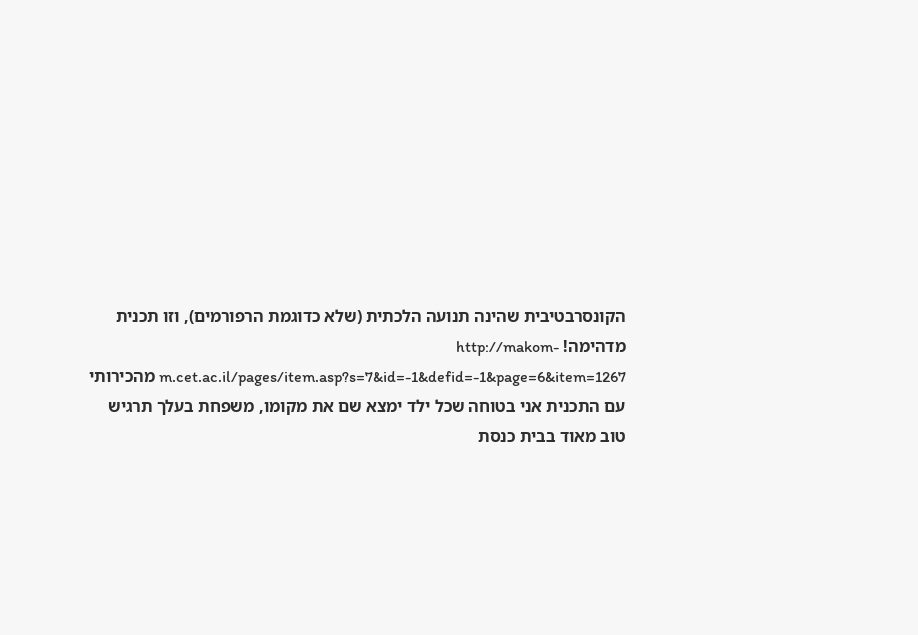הקונסרבטיבית שהינה תנועה הלכתית (שלא כדוגמת הרפורמים), וזו תכנית מדהימה! http://makom-m.cet.ac.il/pages/item.asp?s=7&id=-1&defid=-1&page=6&item=1267 מהכירותי עם התכנית אני בטוחה שכל ילד ימצא שם את מקומו, משפחת בעלך תרגיש טוב מאוד בבית כנסת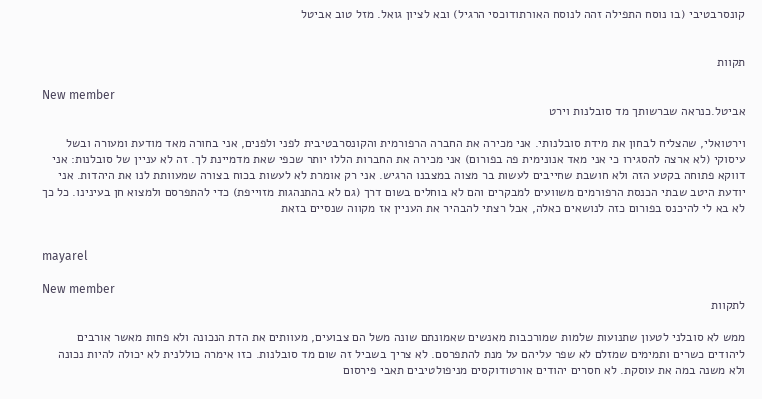קונסרבטיבי (בו נוסח התפילה זהה לנוסח האורתודוכסי הרגיל) ובא לציון גואל. מזל טוב אביטל


תקוות

New member
אביטל.כנראה שברשותך מד סובלנות וירט

וירטואלי, שהצליח לבחון את מידת סובלנותי. אני מכירה את החברה הרפורמית והקונסרבטיבית לפני ולפנים, אני בחורה מאד מודעת ומעורה ובשל עיסוקי (לא ארצה להסגירו כי אני מאד אנונימית פה בפורום) אני מכירה את החברות הללו יותר שכפי שאת מדמיינת לך. זה לא עניין של סובלנות: אני דווקא פתוחה בקטע הזה ולא חושבת שחייבים לעשות בר מצוה במצבנו הרגיש. אני רק אומרת לא לעשות בכוח בצורה שמעוותת לנו את היהדות. אני יודעת היטב שבתי הכנסת הרפורמים משוועים למבקרים והם לא בוחלים בשום דרך (גם לא בהתנהגות מזוייפת) כדי להתפרסם ולמצוא חן בעינינו. כל כך לא בא לי להיכנס בפורום כזה לנושאים כאלה, אבל רצתי להבהיר את העניין אז מקווה שנסיים בזאת


mayarel

New member
לתקוות

ממש לא סובלני לטעון שתנועות שלמות שמורכבות מאנשים שאמונתם שונה משל הם צבועים, מעוותים את הדת הנכונה ולא פחות מאשר אורבים ליהודים כשרים ותמימים שמזלם לא שפר עליהם על מנת להתפרסם. לא צריך בשביל זה שום מד סובלנות. כזו אימרה כוללנית לא יכולה להיות נכונה ולא משנה במה את עוסקת. לא חסרים יהודים אורטודוקסים מניפולטיבים תאבי פירסום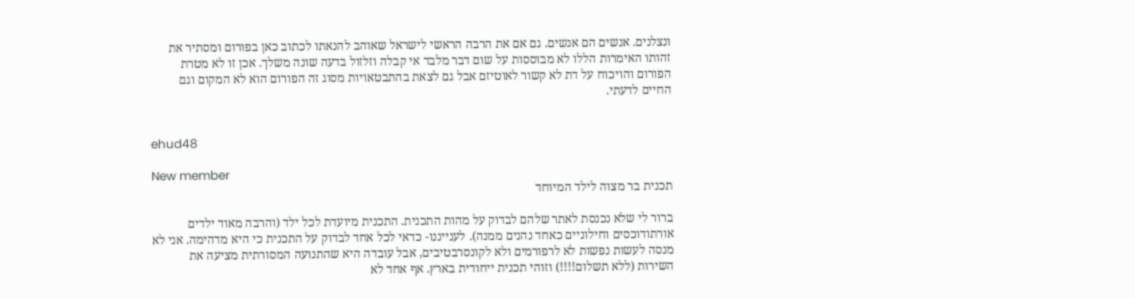ונצלנים. אנשים הם אנשים. גם אם את הרבה הראשי לישראל שאוהב להנאתו לכתוב כאן בפורום ומסתיר את זהותו האימרות הללו לא מבוססות על שום דבר מלבד אי קבלה וזלזול בדעה שונה משלך. אכן זו לא מטרת הפורום והויכוח על דת לא קשור לאוטיזם אבל גם לצאת בהתבטאויות מסוג זה הפורום הוא לא המקום וגם החיים לדעתי.


ehud48

New member
תכנית בר מצוה לילד המיוחד

ברור לי שלא נכנסת לאתר שלהם לבדוק על מהות התכנית. התכנית מיועדת לכל ילד (והרבה מאוד ילדים אורתודוכסים וחילוניים כאחד נהנים ממנה). לענייננו- כדאי לכל אחד לבדוק על התכנית כי היא מדהימה. אני לא מנסה לעשות נפשות לא לרפורמים ולא לקונסרבטיבים, אבל עובדה היא שהתנועה המסורתית מציעה את השירות (ללא תשלום!!!!) וזוהי תכנית ייחודית בארץ. אף אחד לא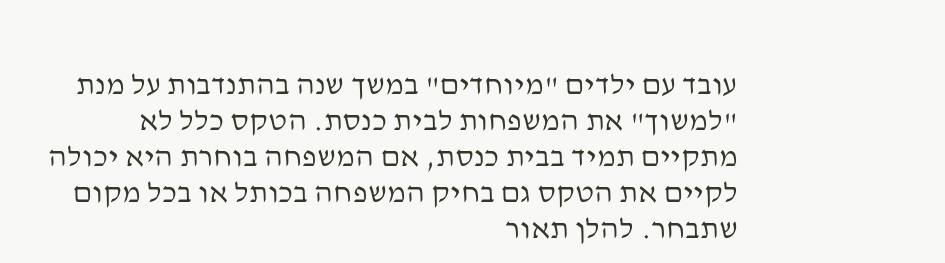עובד עם ילדים "מיוחדים" במשך שנה בהתנדבות על מנת "למשוך" את המשפחות לבית כנסת. הטקס כלל לא מתקיים תמיד בבית כנסת, אם המשפחה בוחרת היא יכולה לקיים את הטקס גם בחיק המשפחה בכותל או בכל מקום שתבחר. להלן תאור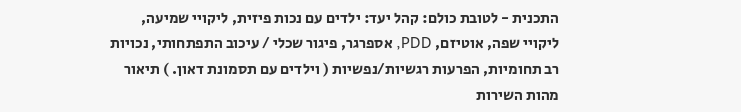התכנית - לטובת כולם: קהל יעד: ילדים עם נכות פיזית, ליקויי שמיעה, ליקויי שפה, אוטיזם, PDD, אספרגר, פיגור שכלי / עיכוב התפתחותי, נכויות רב תחומיות, הפרעות רגשיות/נפשיות ( וילדים עם תסמונת דאון. ) תיאור מהות השירות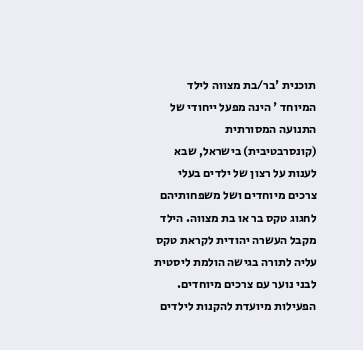תוכנית 'בר/בת מצווה לילד המיוחד ' הינה מפעל ייחודי של התנועה המסורתית (קונסרבטיבית) בישראל, שבא לענות על רצון של ילדים בעלי צרכים מיוחדים ושל משפחותיהם לחגוג טקס בר או בת מצווה. הילד מקבל העשרה יהודית לקראת טקס עליה לתורה בגישה הולמת ליסטית לבני נוער עם צרכים מיוחדים. הפעילות מיועדת להקנות לילדים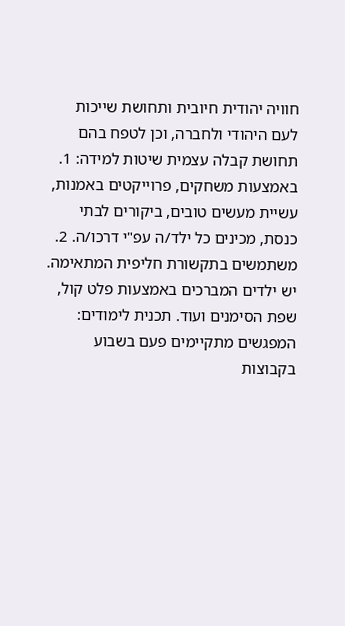חוויה יהודית חיובית ותחושת שייכות לעם היהודי ולחברה, וכן לטפח בהם תחושת קבלה עצמית שיטות למידה: 1. באמצעות משחקים, פרוייקטים באמנות, עשיית מעשים טובים, ביקורים לבתי כנסת, מכינים כל ילד/ה עפ"י דרכו/ה. 2. משתמשים בתקשורת חליפית המתאימה. יש ילדים המברכים באמצעות פלט קול, שפת הסימנים ועוד. תכנית לימודים: המפגשים מתקיימים פעם בשבוע בקבוצות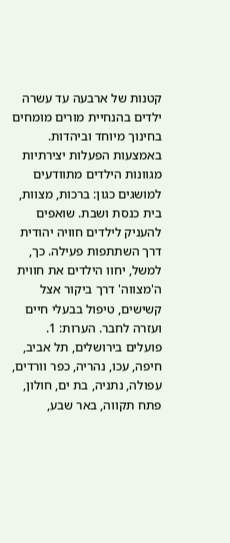קטנות של ארבעה עד עשרה ילדים בהנחיית מורים מומחים בחינוך מיוחד וביהדות. באמצעות הפעלות יצירתיות מגוונות הילדים מתוודעים למושגים כגון: ברכות, מצוות, בית כנסת ושבת. שואפים להעניק לילדים חוויה יהודית דרך השתתפות פעילה. כך, למשל, יחוו הילדים את חווית ה'מצווה' דרך ביקור אצל קשישים, טיפול בבעלי חיים ועזרה לחבר. הערות: 1. פועלים בירושלים, תל אביב, חיפה, עכו, נהריה, כפר וורדים, עפולה, נתניה, בת ים, חולון, פתח תקווה, באר שבע,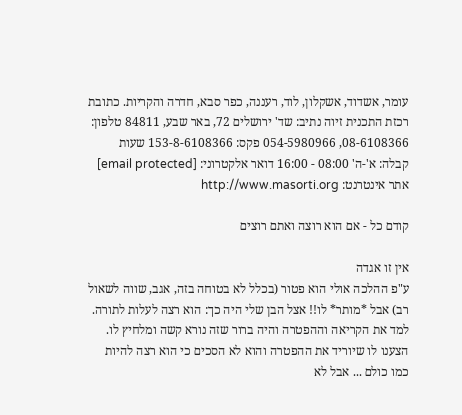עומר, אשדוד, אשקלון, לוד, רעננה, כפר סבא, חדרה והקריות. כתובת רכזת התכנית זיוה נתיב: שד' ירושלים 72, באר שבע, 84811 טלפון: 08-6108366, 054-5980966 פקס: 153-8-6108366 שעות קבלה: א'-ה' 08:00 - 16:00 דואר אלקטרוני: [email protected] אתר אינטרנט: http://www.masorti.org

קודם כל - אם הוא רוצה ואתם רוצים

אין זו אגדה
ע"פ ההלכה אולי הוא פטור (בכלל לא בטוחה בזה, אגב, שווה לשאול רב) אבל *מותר* לו!! אצל הבן שלי היה כך: הוא רצה לעלות לתורה. למד את הקריאה וההפטרה והיה ברור שזה נורא קשה ומלחיץ לו. הצענו לו שיוריד את ההפטרה והוא לא הסכים כי הוא רצה להיות כמו כולם ... אבל לא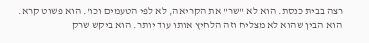רצה בבית כנסת. הוא לא "שר" את הקריאה, לא לפי הטעמים וכו'. הוא פשוט קרא. הוא הבין שהוא לא מצליח וזה הלחיץ אותו עוד יותר. הוא ביקש שרק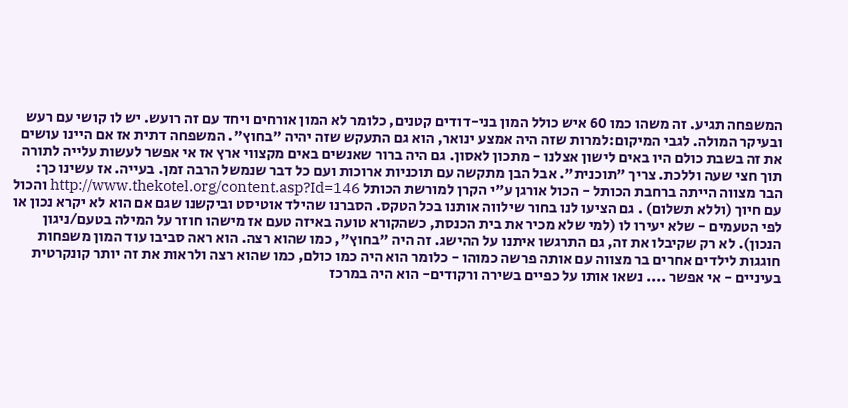המשפחה תגיע. זה משהו כמו 60 איש כולל המון בני-דודים קטנים, כלומר לא המון אורחים ויחד עם זה רועש. יש לו קושי עם רעש ובעיקר המולה. לגבי המיקום:למרות שזה היה אמצע ינואר, הוא גם התעקש שזה יהיה "בחוץ". המשפחה דתית אז אם היינו עושים את זה בשבת כולם היו באים לישון אצלנו - מתכון לאסון. גם היה ברור שאנשים באים מקצווי ארץ אז אי אפשר לעשות עלייה לתורה תוך חצי שעה וללכת. צריך "תוכנית". אבל הבן מתקשה עם תוכניות ארוכות ועם כל דבר שנמשל הרבה זמן. בעייה. אז עשינו כך: הבר מצווה הייתה ברחבת הכותל - הכול אורגן ע"י הקרן למורשת הכותל http://www.thekotel.org/content.asp?Id=146 והכול עם חיוך (וללא תשלום) . גם הציעו לנו בחור שילווה אותנו בכל הטקס. הסברנו שהילד אוטיסט וביקשנו שגם אם הוא לא יקרא נכון או לפי הטעמים - שלא יעירו לו (למי שלא מכיר את בית הכנסת, כשהקורא טועה באיזה טעם אז מישהו חוזר על המילה בטעם/ניגון הנכון). לא רק שקיבלו את זה, גם התרגשו איתנו על ההישג. זה היה "בחוץ", כמו שהוא רצה. הוא ראה סביבו עוד המון משפחות חוגגות לילדים אחרים בר מצווה עם אותה פרשה כמוהו - כלומר הוא היה כמו כולם, כמו שהוא רצה ולראות את זה יותר קונקרטית בעיניים - אי אפשר .... נשאו אותו על כפיים בשירה ורקודים- הוא היה במרכז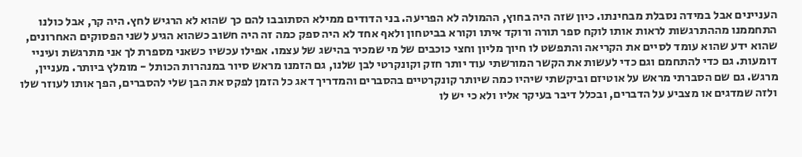העניינים אבל במידה נסבלת מבחינתו. כיון שזה היה בחוץ, ההמולה לא הפריעה. בני הדודים ממילא הסתובבו להם כך שהוא לא הרגיש לחץ. היה קר, אבל כולנו התחממנו מההתרגשות לראות אותו לוקח ספר תורה ורוקד איתו וקורא בביטחון ולאף אחד לא היה ספק כמה זה היה חשוב כשהוא הגיע לשני הפסוקים האחרונים, שהוא ידע שהוא עומד לסיים את הקריאה והתפשט לו חיוך מליון וחצי כוכבים של מי שמכיר בהישג של עצמו. אפילו עכשיו כשאני מספרת לך אני מתרגשת ועיניי דומעות. גם כדי להתחמם וגם כדי לעשות את הקשר המורשתי עוד יותר חזק וקונקרטי לבן שלנו, גם הזמנו מראש סיור במנהרות הכותל - מומלץ ביותר. מעניין, מרגש. גם שם הסברתי מראש על אוטיזם וביקשתי שיהיו כמה שיותר קונקרטיים בהסברים והמדריך דאג כל הזמן לפקס את הבן שלי להסברים, הפך אותו לעוזר שלו ולזה שמדגים או מצביע על הדברים, ובכלל דיבר בעיקר אליו ולא כי יש לו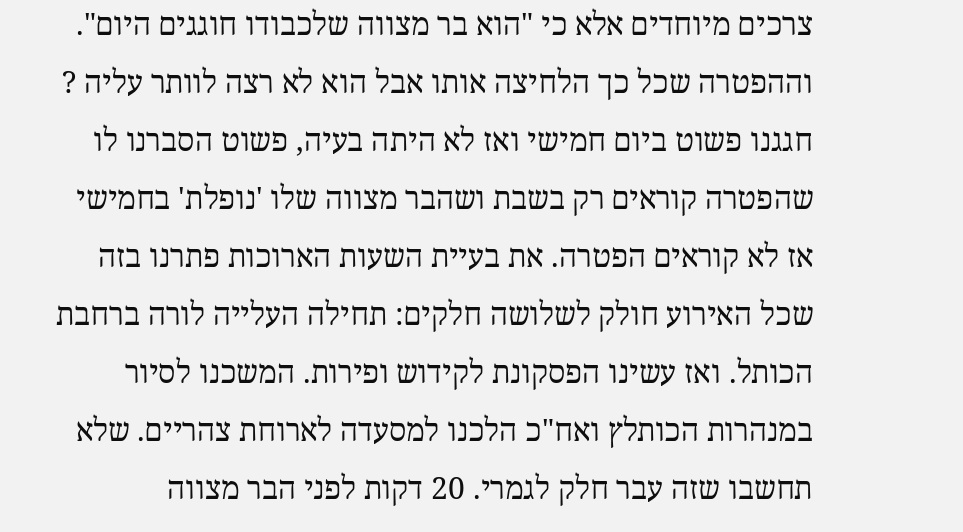צרכים מיוחדים אלא כי "הוא בר מצווה שלכבודו חוגגים היום". וההפטרה שכל כך הלחיצה אותו אבל הוא לא רצה לוותר עליה ? חגגנו פשוט ביום חמישי ואז לא היתה בעיה, פשוט הסברנו לו שהפטרה קוראים רק בשבת ושהבר מצווה שלו 'נופלת' בחמישי אז לא קוראים הפטרה. את בעיית השעות הארוכות פתרנו בזה שכל האירוע חולק לשלושה חלקים: תחילה העלייה לורה ברחבת הכותל. ואז עשינו הפסקונת לקידוש ופירות. המשכנו לסיור במנהרות הכותלץ ואח"כ הלכנו למסעדה לארוחת צהריים. שלא תחשבו שזה עבר חלק לגמרי. 20 דקות לפני הבר מצווה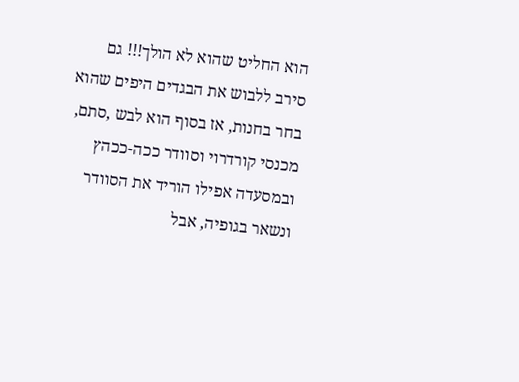הוא החליט שהוא לא הולך!!! גם סירב ללבוש את הבגדים היפים שהוא בחר בחנות, אז בסוף הוא לבש ,סתם, מכנסי קורדרוי וסוודר ככה-ככהץ ובמסעדה אפילו הוריד את הסוודר ונשאר בגופיה, אבל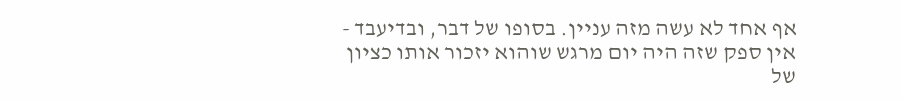אף אחד לא עשה מזה עניין. בסופו של דבר, ובדיעבד - אין ספק שזה היה יום מרגש שוהוא יזכור אותו כציון של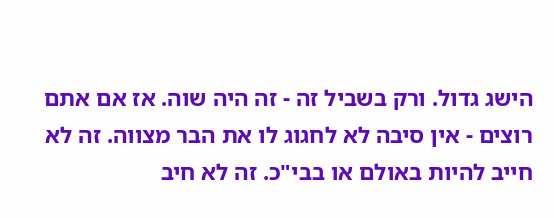הישג גדול. ורק בשביל זה - זה היה שוה. אז אם אתם רוצים - אין סיבה לא לחגוג לו את הבר מצווה. זה לא חייב להיות באולם או בבי"כ. זה לא חיב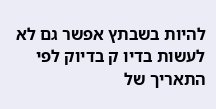להיות בשבתץ אפשר גם לא לעשות בדיו ק בדיוק לפי התאריך של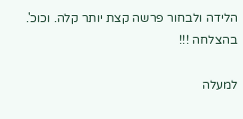הלידה ולבחור פרשה קצת יותר קלה. וכוכ'. בהצלחה !!!

למעלה